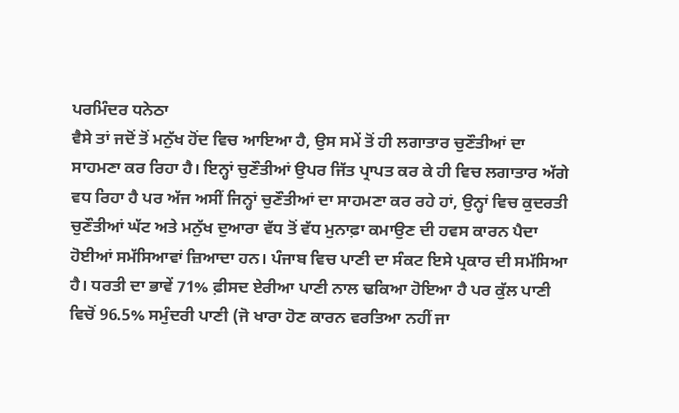ਪਰਮਿੰਦਰ ਧਨੇਠਾ
ਵੈਸੇ ਤਾਂ ਜਦੋਂ ਤੋਂ ਮਨੁੱਖ ਹੋਂਦ ਵਿਚ ਆਇਆ ਹੈ, ਉਸ ਸਮੇਂ ਤੋਂ ਹੀ ਲਗਾਤਾਰ ਚੁਣੌਤੀਆਂ ਦਾ ਸਾਹਮਣਾ ਕਰ ਰਿਹਾ ਹੈ। ਇਨ੍ਹਾਂ ਚੁਣੌਤੀਆਂ ਉਪਰ ਜਿੱਤ ਪ੍ਰਾਪਤ ਕਰ ਕੇ ਹੀ ਵਿਚ ਲਗਾਤਾਰ ਅੱਗੇ ਵਧ ਰਿਹਾ ਹੈ ਪਰ ਅੱਜ ਅਸੀਂ ਜਿਨ੍ਹਾਂ ਚੁਣੌਤੀਆਂ ਦਾ ਸਾਹਮਣਾ ਕਰ ਰਹੇ ਹਾਂ, ਉਨ੍ਹਾਂ ਵਿਚ ਕੁਦਰਤੀ ਚੁਣੌਤੀਆਂ ਘੱਟ ਅਤੇ ਮਨੁੱਖ ਦੁਆਰਾ ਵੱਧ ਤੋਂ ਵੱਧ ਮੁਨਾਫ਼ਾ ਕਮਾਉਣ ਦੀ ਹਵਸ ਕਾਰਨ ਪੈਦਾ ਹੋਈਆਂ ਸਮੱਸਿਆਵਾਂ ਜ਼ਿਆਦਾ ਹਨ। ਪੰਜਾਬ ਵਿਚ ਪਾਣੀ ਦਾ ਸੰਕਟ ਇਸੇ ਪ੍ਰਕਾਰ ਦੀ ਸਮੱਸਿਆ ਹੈ। ਧਰਤੀ ਦਾ ਭਾਵੇਂ 71% ਫ਼ੀਸਦ ਏਰੀਆ ਪਾਣੀ ਨਾਲ ਢਕਿਆ ਹੋਇਆ ਹੈ ਪਰ ਕੁੱਲ ਪਾਣੀ ਵਿਚੋਂ 96.5% ਸਮੁੰਦਰੀ ਪਾਣੀ (ਜੋ ਖਾਰਾ ਹੋਣ ਕਾਰਨ ਵਰਤਿਆ ਨਹੀਂ ਜਾ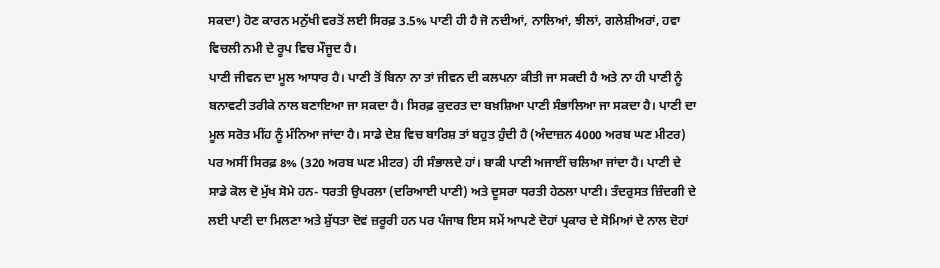ਸਕਦਾ) ਹੋਣ ਕਾਰਨ ਮਨੁੱਖੀ ਵਰਤੋਂ ਲਈ ਸਿਰਫ਼ 3.5% ਪਾਣੀ ਹੀ ਹੈ ਜੋ ਨਦੀਆਂ, ਨਾਲਿਆਂ, ਝੀਲਾਂ, ਗਲੇਸ਼ੀਅਰਾਂ, ਹਵਾ ਵਿਚਲੀ ਨਮੀ ਦੇ ਰੂਪ ਵਿਚ ਮੌਜੂਦ ਹੈ।
ਪਾਣੀ ਜੀਵਨ ਦਾ ਮੂਲ ਆਧਾਰ ਹੈ। ਪਾਣੀ ਤੋਂ ਬਿਨਾ ਨਾ ਤਾਂ ਜੀਵਨ ਦੀ ਕਲਪਨਾ ਕੀਤੀ ਜਾ ਸਕਦੀ ਹੈ ਅਤੇ ਨਾ ਹੀ ਪਾਣੀ ਨੂੰ ਬਨਾਵਟੀ ਤਰੀਕੇ ਨਾਲ ਬਣਾਇਆ ਜਾ ਸਕਦਾ ਹੈ। ਸਿਰਫ਼ ਕੁਦਰਤ ਦਾ ਬਖ਼ਸ਼ਿਆ ਪਾਣੀ ਸੰਭਾਲਿਆ ਜਾ ਸਕਦਾ ਹੈ। ਪਾਣੀ ਦਾ ਮੂਲ ਸਰੋਤ ਮੀਂਹ ਨੂੰ ਮੰਨਿਆ ਜਾਂਦਾ ਹੈ। ਸਾਡੇ ਦੇਸ਼ ਵਿਚ ਬਾਰਿਸ਼ ਤਾਂ ਬਹੁਤ ਹੁੰਦੀ ਹੈ (ਅੰਦਾਜ਼ਨ 4000 ਅਰਬ ਘਣ ਮੀਟਰ) ਪਰ ਅਸੀਂ ਸਿਰਫ਼ 8% (320 ਅਰਬ ਘਣ ਮੀਟਰ) ਹੀ ਸੰਭਾਲਦੇ ਹਾਂ। ਬਾਕੀ ਪਾਣੀ ਅਜਾਈਂ ਚਲਿਆ ਜਾਂਦਾ ਹੈ। ਪਾਣੀ ਦੇ ਸਾਡੇ ਕੋਲ ਦੋ ਮੁੱਖ ਸੋਮੇ ਹਨ- ਧਰਤੀ ਉਪਰਲਾ (ਦਰਿਆਈ ਪਾਣੀ) ਅਤੇ ਦੂਸਰਾ ਧਰਤੀ ਹੇਠਲਾ ਪਾਣੀ। ਤੰਦਰੁਸਤ ਜ਼ਿੰਦਗੀ ਦੇ ਲਈ ਪਾਣੀ ਦਾ ਮਿਲਣਾ ਅਤੇ ਸ਼ੁੱਧਤਾ ਦੋਵਂ ਜ਼ਰੂਰੀ ਹਨ ਪਰ ਪੰਜਾਬ ਇਸ ਸਮੇਂ ਆਪਣੇ ਦੋਹਾਂ ਪ੍ਰਕਾਰ ਦੇ ਸੋਮਿਆਂ ਦੇ ਨਾਲ ਦੋਹਾਂ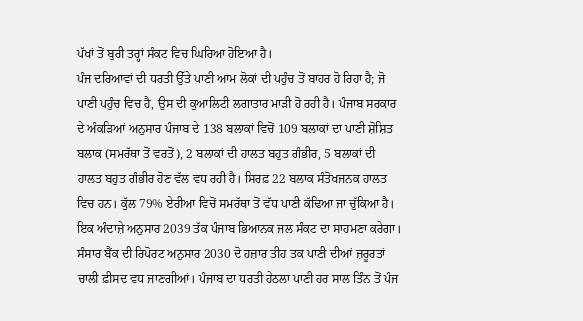ਪੱਖਾਂ ਤੋਂ ਬੁਰੀ ਤਰ੍ਹਾਂ ਸੰਕਟ ਵਿਚ ਘਿਰਿਆ ਹੋਇਆ ਹੈ।
ਪੰਜ ਦਰਿਆਵਾਂ ਦੀ ਧਰਤੀ ਉੱਤੇ ਪਾਣੀ ਆਮ ਲੋਕਾਂ ਦੀ ਪਹੁੰਚ ਤੋਂ ਬਾਹਰ ਹੋ ਰਿਹਾ ਹੈ; ਜੋ ਪਾਣੀ ਪਹੁੰਚ ਵਿਚ ਹੈ, ਉਸ ਦੀ ਕੁਆਲਿਟੀ ਲਗਾਤਾਰ ਮਾੜੀ ਹੋ ਰਹੀ ਹੈ। ਪੰਜਾਬ ਸਰਕਾਰ ਦੇ ਅੰਕੜਿਆਂ ਅਨੁਸਾਰ ਪੰਜਾਬ ਦੇ 138 ਬਲਾਕਾਂ ਵਿਚੋਂ 109 ਬਲਾਕਾਂ ਦਾ ਪਾਣੀ ਸ਼ੋਸ਼ਿਤ ਬਲਾਕ (ਸਮਰੱਥਾ ਤੋਂ ਵਰਤੋਂ), 2 ਬਲਾਕਾਂ ਦੀ ਹਾਲਤ ਬਹੁਤ ਗੰਭੀਰ, 5 ਬਲਾਕਾਂ ਦੀ ਹਾਲਤ ਬਹੁਤ ਗੰਭੀਰ ਹੋਣ ਵੱਲ ਵਧ ਰਹੀ ਹੈ। ਸਿਰਫ਼ 22 ਬਲਾਕ ਸੰਤੋਖਜਨਕ ਹਾਲਤ ਵਿਚ ਹਨ। ਕੁੱਲ 79% ਏਰੀਆ ਵਿਚੋਂ ਸਮਰੱਥਾ ਤੋਂ ਵੱਧ ਪਾਣੀ ਕੱਢਿਆ ਜਾ ਚੁੱਕਿਆ ਹੈ। ਇਕ ਅੰਦਾਜ਼ੇ ਅਨੁਸਾਰ 2039 ਤੱਕ ਪੰਜਾਬ ਭਿਆਨਕ ਜਲ ਸੰਕਟ ਦਾ ਸਾਹਮਣਾ ਕਰੇਗਾ। ਸੰਸਾਰ ਬੈਂਕ ਦੀ ਰਿਪੋਰਟ ਅਨੁਸਾਰ 2030 ਦੋ ਹਜ਼ਾਰ ਤੀਹ ਤਕ ਪਾਣੀ ਦੀਆਂ ਜ਼ਰੂਰਤਾਂ ਚਾਲੀ ਫ਼ੀਸਦ ਵਧ ਜਾਣਗੀਆਂ। ਪੰਜਾਬ ਦਾ ਧਰਤੀ ਹੇਠਲਾ ਪਾਣੀ ਹਰ ਸਾਲ ਤਿੰਨ ਤੋਂ ਪੰਜ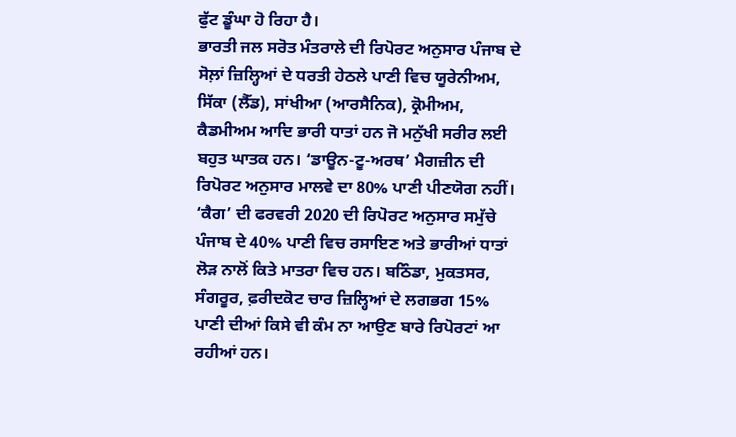ਫੁੱਟ ਡੂੰਘਾ ਹੋ ਰਿਹਾ ਹੈ।
ਭਾਰਤੀ ਜਲ ਸਰੋਤ ਮੰਤਰਾਲੇ ਦੀ ਰਿਪੋਰਟ ਅਨੁਸਾਰ ਪੰਜਾਬ ਦੇ ਸੋਲ਼ਾਂ ਜ਼ਿਲ੍ਹਿਆਂ ਦੇ ਧਰਤੀ ਹੇਠਲੇ ਪਾਣੀ ਵਿਚ ਯੂਰੇਨੀਅਮ, ਸਿੱਕਾ (ਲੈੱਡ), ਸਾਂਖੀਆ (ਆਰਸੈਨਿਕ), ਕ੍ਰੋਮੀਅਮ, ਕੈਡਮੀਅਮ ਆਦਿ ਭਾਰੀ ਧਾਤਾਂ ਹਨ ਜੋ ਮਨੁੱਖੀ ਸਰੀਰ ਲਈ ਬਹੁਤ ਘਾਤਕ ਹਨ। ‘ਡਾਊਨ-ਟੂ-ਅਰਥ’ ਮੈਗਜ਼ੀਨ ਦੀ ਰਿਪੋਰਟ ਅਨੁਸਾਰ ਮਾਲਵੇ ਦਾ 80% ਪਾਣੀ ਪੀਣਯੋਗ ਨਹੀਂ। ‘ਕੈਗ’ ਦੀ ਫਰਵਰੀ 2020 ਦੀ ਰਿਪੋਰਟ ਅਨੁਸਾਰ ਸਮੁੱਚੇ ਪੰਜਾਬ ਦੇ 40% ਪਾਣੀ ਵਿਚ ਰਸਾਇਣ ਅਤੇ ਭਾਰੀਆਂ ਧਾਤਾਂ ਲੋੜ ਨਾਲੋਂ ਕਿਤੇ ਮਾਤਰਾ ਵਿਚ ਹਨ। ਬਠਿੰਡਾ, ਮੁਕਤਸਰ, ਸੰਗਰੂਰ, ਫ਼ਰੀਦਕੋਟ ਚਾਰ ਜ਼ਿਲ੍ਹਿਆਂ ਦੇ ਲਗਭਗ 15% ਪਾਣੀ ਦੀਆਂ ਕਿਸੇ ਵੀ ਕੰਮ ਨਾ ਆਉਣ ਬਾਰੇ ਰਿਪੋਰਟਾਂ ਆ ਰਹੀਆਂ ਹਨ।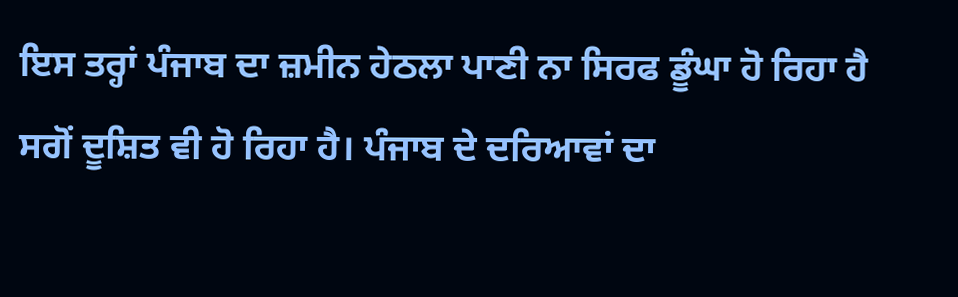ਇਸ ਤਰ੍ਹਾਂ ਪੰਜਾਬ ਦਾ ਜ਼ਮੀਨ ਹੇਠਲਾ ਪਾਣੀ ਨਾ ਸਿਰਫ ਡੂੰਘਾ ਹੋ ਰਿਹਾ ਹੈ ਸਗੋਂ ਦੂਸ਼ਿਤ ਵੀ ਹੋ ਰਿਹਾ ਹੈ। ਪੰਜਾਬ ਦੇ ਦਰਿਆਵਾਂ ਦਾ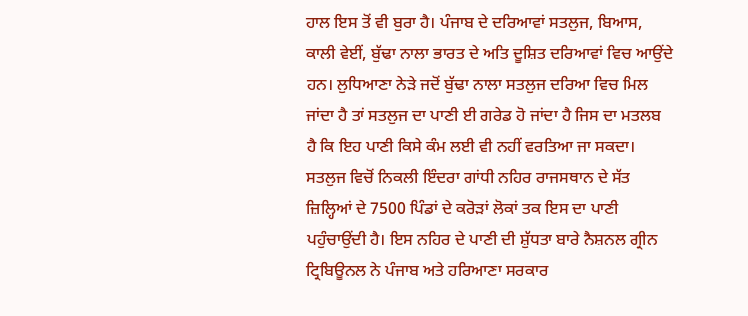ਹਾਲ ਇਸ ਤੋਂ ਵੀ ਬੁਰਾ ਹੈ। ਪੰਜਾਬ ਦੇ ਦਰਿਆਵਾਂ ਸਤਲੁਜ, ਬਿਆਸ, ਕਾਲੀ ਵੇਈਂ, ਬੁੱਢਾ ਨਾਲਾ ਭਾਰਤ ਦੇ ਅਤਿ ਦੂਸ਼ਿਤ ਦਰਿਆਵਾਂ ਵਿਚ ਆਉਂਦੇ ਹਨ। ਲੁਧਿਆਣਾ ਨੇੜੇ ਜਦੋਂ ਬੁੱਢਾ ਨਾਲਾ ਸਤਲੁਜ ਦਰਿਆ ਵਿਚ ਮਿਲ ਜਾਂਦਾ ਹੈ ਤਾਂ ਸਤਲੁਜ ਦਾ ਪਾਣੀ ਈ ਗਰੇਡ ਹੋ ਜਾਂਦਾ ਹੈ ਜਿਸ ਦਾ ਮਤਲਬ ਹੈ ਕਿ ਇਹ ਪਾਣੀ ਕਿਸੇ ਕੰਮ ਲਈ ਵੀ ਨਹੀਂ ਵਰਤਿਆ ਜਾ ਸਕਦਾ। ਸਤਲੁਜ ਵਿਚੋਂ ਨਿਕਲੀ ਇੰਦਰਾ ਗਾਂਧੀ ਨਹਿਰ ਰਾਜਸਥਾਨ ਦੇ ਸੱਤ ਜ਼ਿਲ੍ਹਿਆਂ ਦੇ 7500 ਪਿੰਡਾਂ ਦੇ ਕਰੋੜਾਂ ਲੋਕਾਂ ਤਕ ਇਸ ਦਾ ਪਾਣੀ ਪਹੁੰਚਾਉਂਦੀ ਹੈ। ਇਸ ਨਹਿਰ ਦੇ ਪਾਣੀ ਦੀ ਸ਼ੁੱਧਤਾ ਬਾਰੇ ਨੈਸ਼ਨਲ ਗ੍ਰੀਨ ਟ੍ਰਿਬਿਊਨਲ ਨੇ ਪੰਜਾਬ ਅਤੇ ਹਰਿਆਣਾ ਸਰਕਾਰ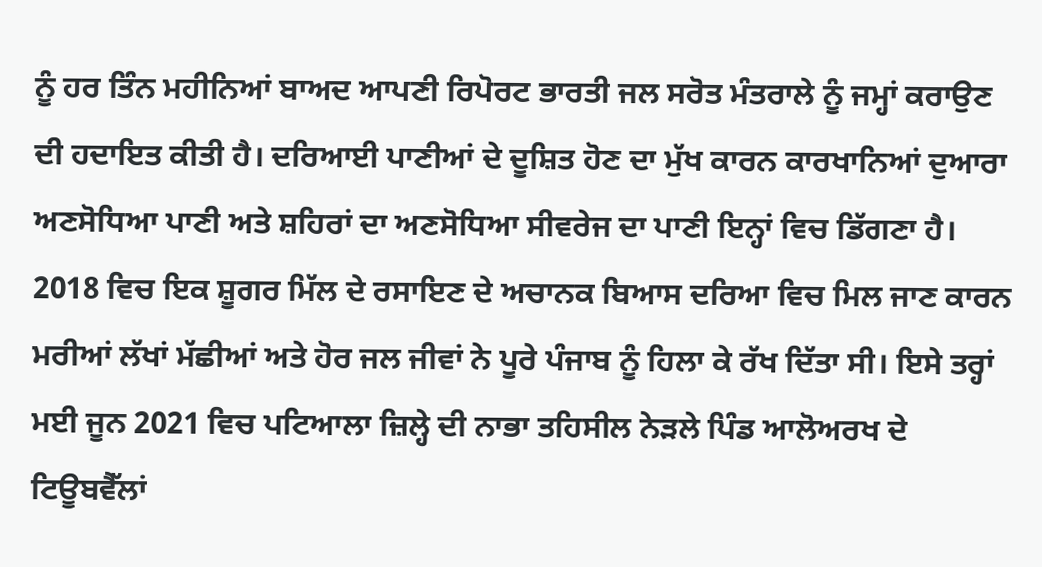ਨੂੰ ਹਰ ਤਿੰਨ ਮਹੀਨਿਆਂ ਬਾਅਦ ਆਪਣੀ ਰਿਪੋਰਟ ਭਾਰਤੀ ਜਲ ਸਰੋਤ ਮੰਤਰਾਲੇ ਨੂੰ ਜਮ੍ਹਾਂ ਕਰਾਉਣ ਦੀ ਹਦਾਇਤ ਕੀਤੀ ਹੈ। ਦਰਿਆਈ ਪਾਣੀਆਂ ਦੇ ਦੂਸ਼ਿਤ ਹੋਣ ਦਾ ਮੁੱਖ ਕਾਰਨ ਕਾਰਖਾਨਿਆਂ ਦੁਆਰਾ ਅਣਸੋਧਿਆ ਪਾਣੀ ਅਤੇ ਸ਼ਹਿਰਾਂ ਦਾ ਅਣਸੋਧਿਆ ਸੀਵਰੇਜ ਦਾ ਪਾਣੀ ਇਨ੍ਹਾਂ ਵਿਚ ਡਿੱਗਣਾ ਹੈ। 2018 ਵਿਚ ਇਕ ਸ਼ੂਗਰ ਮਿੱਲ ਦੇ ਰਸਾਇਣ ਦੇ ਅਚਾਨਕ ਬਿਆਸ ਦਰਿਆ ਵਿਚ ਮਿਲ ਜਾਣ ਕਾਰਨ ਮਰੀਆਂ ਲੱਖਾਂ ਮੱਛੀਆਂ ਅਤੇ ਹੋਰ ਜਲ ਜੀਵਾਂ ਨੇ ਪੂਰੇ ਪੰਜਾਬ ਨੂੰ ਹਿਲਾ ਕੇ ਰੱਖ ਦਿੱਤਾ ਸੀ। ਇਸੇ ਤਰ੍ਹਾਂ ਮਈ ਜੂਨ 2021 ਵਿਚ ਪਟਿਆਲਾ ਜ਼ਿਲ੍ਹੇ ਦੀ ਨਾਭਾ ਤਹਿਸੀਲ ਨੇੜਲੇ ਪਿੰਡ ਆਲੋਅਰਖ ਦੇ ਟਿਊਬਵੈੱਲਾਂ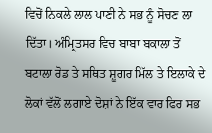ਵਿਚੋਂ ਨਿਕਲੇ ਲਾਲ ਪਾਣੀ ਨੇ ਸਭ ਨੂੰ ਸੋਚਣ ਲਾ ਦਿੱਤਾ। ਅੰਮ੍ਰਿਤਸਰ ਵਿਚ ਬਾਬਾ ਬਕਾਲਾ ਤੋਂ ਬਟਾਲਾ ਰੋਡ ਤੇ ਸਥਿਤ ਸ਼ੂਗਰ ਮਿੱਲ ਤੇ ਇਲਾਕੇ ਦੇ ਲੋਕਾਂ ਵੱਲੋਂ ਲਗਾਏ ਦੋਸ਼ਾਂ ਨੇ ਇੱਕ ਵਾਰ ਫਿਰ ਸਭ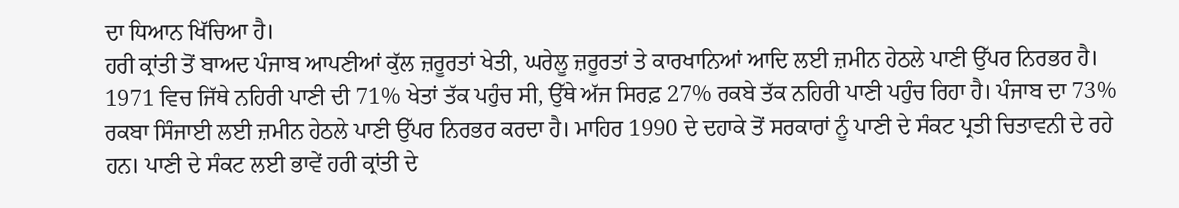ਦਾ ਧਿਆਨ ਖਿੱਚਿਆ ਹੈ।
ਹਰੀ ਕ੍ਰਾਂਤੀ ਤੋਂ ਬਾਅਦ ਪੰਜਾਬ ਆਪਣੀਆਂ ਕੁੱਲ ਜ਼ਰੂਰਤਾਂ ਖੇਤੀ, ਘਰੇਲੂ ਜ਼ਰੂਰਤਾਂ ਤੇ ਕਾਰਖਾਨਿਆਂ ਆਦਿ ਲਈ ਜ਼ਮੀਨ ਹੇਠਲੇ ਪਾਣੀ ਉੱਪਰ ਨਿਰਭਰ ਹੈ। 1971 ਵਿਚ ਜਿੱਥੇ ਨਹਿਰੀ ਪਾਣੀ ਦੀ 71% ਖੇਤਾਂ ਤੱਕ ਪਹੁੰਚ ਸੀ, ਉੱਥੇ ਅੱਜ ਸਿਰਫ਼ 27% ਰਕਬੇ ਤੱਕ ਨਹਿਰੀ ਪਾਣੀ ਪਹੁੰਚ ਰਿਹਾ ਹੈ। ਪੰਜਾਬ ਦਾ 73% ਰਕਬਾ ਸਿੰਜਾਈ ਲਈ ਜ਼ਮੀਨ ਹੇਠਲੇ ਪਾਣੀ ਉੱਪਰ ਨਿਰਭਰ ਕਰਦਾ ਹੈ। ਮਾਹਿਰ 1990 ਦੇ ਦਹਾਕੇ ਤੋਂ ਸਰਕਾਰਾਂ ਨੂੰ ਪਾਣੀ ਦੇ ਸੰਕਟ ਪ੍ਰਤੀ ਚਿਤਾਵਨੀ ਦੇ ਰਹੇ ਹਨ। ਪਾਣੀ ਦੇ ਸੰਕਟ ਲਈ ਭਾਵੇਂ ਹਰੀ ਕ੍ਰਾਂਤੀ ਦੇ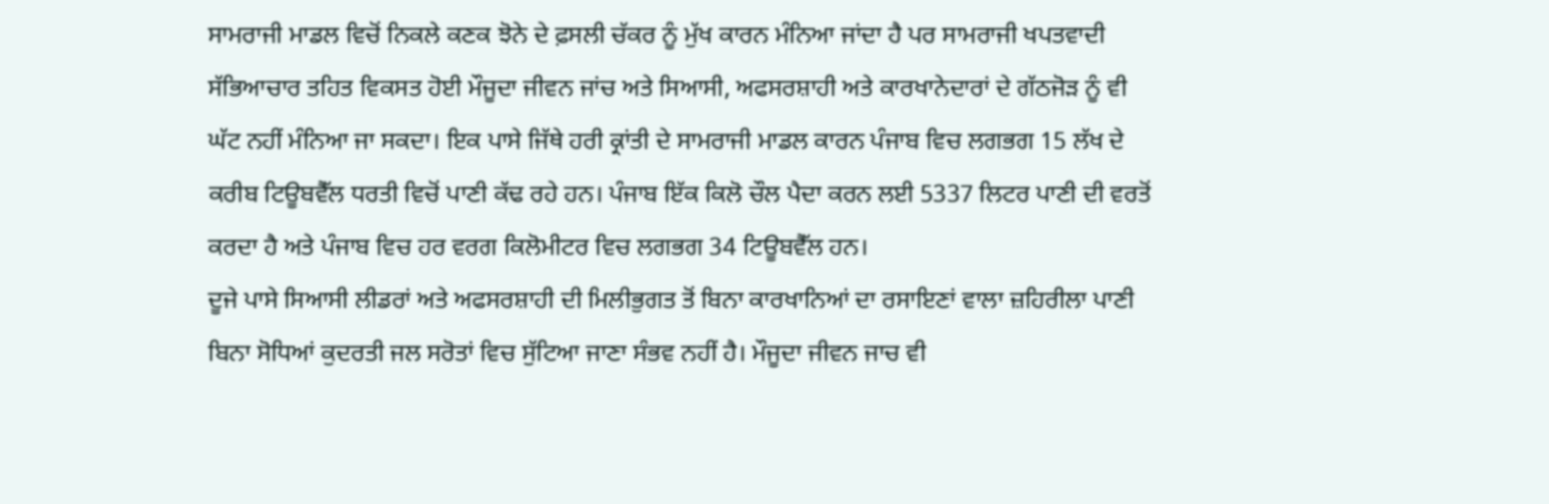ਸਾਮਰਾਜੀ ਮਾਡਲ ਵਿਚੋਂ ਨਿਕਲੇ ਕਣਕ ਝੋਨੇ ਦੇ ਫ਼ਸਲੀ ਚੱਕਰ ਨੂੰ ਮੁੱਖ ਕਾਰਨ ਮੰਨਿਆ ਜਾਂਦਾ ਹੈ ਪਰ ਸਾਮਰਾਜੀ ਖਪਤਵਾਦੀ ਸੱਭਿਆਚਾਰ ਤਹਿਤ ਵਿਕਸਤ ਹੋਈ ਮੌਜੂਦਾ ਜੀਵਨ ਜਾਂਚ ਅਤੇ ਸਿਆਸੀ, ਅਫਸਰਸ਼ਾਹੀ ਅਤੇ ਕਾਰਖਾਨੇਦਾਰਾਂ ਦੇ ਗੱਠਜੋੜ ਨੂੰ ਵੀ ਘੱਟ ਨਹੀਂ ਮੰਨਿਆ ਜਾ ਸਕਦਾ। ਇਕ ਪਾਸੇ ਜਿੱਥੇ ਹਰੀ ਕ੍ਰਾਂਤੀ ਦੇ ਸਾਮਰਾਜੀ ਮਾਡਲ ਕਾਰਨ ਪੰਜਾਬ ਵਿਚ ਲਗਭਗ 15 ਲੱਖ ਦੇ ਕਰੀਬ ਟਿਊਬਵੈੱਲ ਧਰਤੀ ਵਿਚੋਂ ਪਾਣੀ ਕੱਢ ਰਹੇ ਹਨ। ਪੰਜਾਬ ਇੱਕ ਕਿਲੋ ਚੌਲ ਪੈਦਾ ਕਰਨ ਲਈ 5337 ਲਿਟਰ ਪਾਣੀ ਦੀ ਵਰਤੋਂ ਕਰਦਾ ਹੈ ਅਤੇ ਪੰਜਾਬ ਵਿਚ ਹਰ ਵਰਗ ਕਿਲੋਮੀਟਰ ਵਿਚ ਲਗਭਗ 34 ਟਿਊਬਵੈੱਲ ਹਨ।
ਦੂਜੇ ਪਾਸੇ ਸਿਆਸੀ ਲੀਡਰਾਂ ਅਤੇ ਅਫਸਰਸ਼ਾਹੀ ਦੀ ਮਿਲੀਭੁਗਤ ਤੋਂ ਬਿਨਾ ਕਾਰਖਾਨਿਆਂ ਦਾ ਰਸਾਇਣਾਂ ਵਾਲਾ ਜ਼ਹਿਰੀਲਾ ਪਾਣੀ ਬਿਨਾ ਸੋਧਿਆਂ ਕੁਦਰਤੀ ਜਲ ਸਰੋਤਾਂ ਵਿਚ ਸੁੱਟਿਆ ਜਾਣਾ ਸੰਭਵ ਨਹੀਂ ਹੈ। ਮੌਜੂਦਾ ਜੀਵਨ ਜਾਚ ਵੀ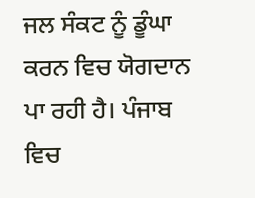ਜਲ ਸੰਕਟ ਨੂੰ ਡੂੰਘਾ ਕਰਨ ਵਿਚ ਯੋਗਦਾਨ ਪਾ ਰਹੀ ਹੈ। ਪੰਜਾਬ ਵਿਚ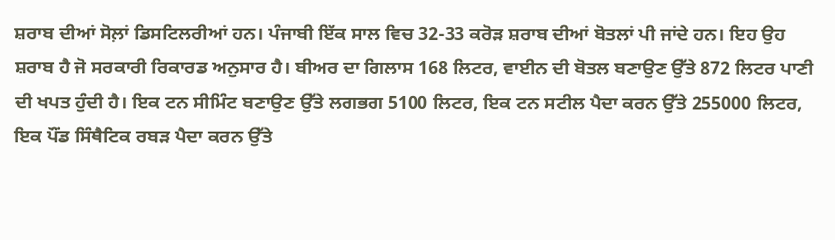ਸ਼ਰਾਬ ਦੀਆਂ ਸੋਲ਼ਾਂ ਡਿਸਟਿਲਰੀਆਂ ਹਨ। ਪੰਜਾਬੀ ਇੱਕ ਸਾਲ ਵਿਚ 32-33 ਕਰੋੜ ਸ਼ਰਾਬ ਦੀਆਂ ਬੋਤਲਾਂ ਪੀ ਜਾਂਦੇ ਹਨ। ਇਹ ਉਹ ਸ਼ਰਾਬ ਹੈ ਜੋ ਸਰਕਾਰੀ ਰਿਕਾਰਡ ਅਨੁਸਾਰ ਹੈ। ਬੀਅਰ ਦਾ ਗਿਲਾਸ 168 ਲਿਟਰ, ਵਾਈਨ ਦੀ ਬੋਤਲ ਬਣਾਉਣ ਉੱਤੇ 872 ਲਿਟਰ ਪਾਣੀ ਦੀ ਖਪਤ ਹੁੰਦੀ ਹੈ। ਇਕ ਟਨ ਸੀਮਿੰਟ ਬਣਾਉਣ ਉੱਤੇ ਲਗਭਗ 5100 ਲਿਟਰ, ਇਕ ਟਨ ਸਟੀਲ ਪੈਦਾ ਕਰਨ ਉੱਤੇ 255000 ਲਿਟਰ, ਇਕ ਪੌਂਡ ਸਿੰਥੈਟਿਕ ਰਬੜ ਪੈਦਾ ਕਰਨ ਉੱਤੇ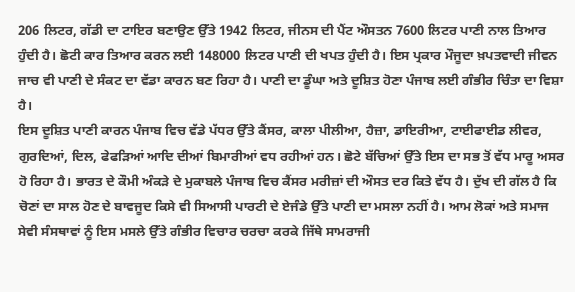206 ਲਿਟਰ, ਗੱਡੀ ਦਾ ਟਾਇਰ ਬਣਾਉਣ ਉੱਤੇ 1942 ਲਿਟਰ, ਜੀਨਸ ਦੀ ਪੈਂਟ ਔਸਤਨ 7600 ਲਿਟਰ ਪਾਣੀ ਨਾਲ ਤਿਆਰ ਹੁੰਦੀ ਹੈ। ਛੋਟੀ ਕਾਰ ਤਿਆਰ ਕਰਨ ਲਈ 148000 ਲਿਟਰ ਪਾਣੀ ਦੀ ਖਪਤ ਹੁੰਦੀ ਹੈ। ਇਸ ਪ੍ਰਕਾਰ ਮੌਜੂਦਾ ਖ਼ਪਤਵਾਦੀ ਜੀਵਨ ਜਾਚ ਵੀ ਪਾਣੀ ਦੇ ਸੰਕਟ ਦਾ ਵੱਡਾ ਕਾਰਨ ਬਣ ਰਿਹਾ ਹੈ। ਪਾਣੀ ਦਾ ਡੂੰਘਾ ਅਤੇ ਦੂਸ਼ਿਤ ਹੋਣਾ ਪੰਜਾਬ ਲਈ ਗੰਭੀਰ ਚਿੰਤਾ ਦਾ ਵਿਸ਼ਾ ਹੈ।
ਇਸ ਦੂਸ਼ਿਤ ਪਾਣੀ ਕਾਰਨ ਪੰਜਾਬ ਵਿਚ ਵੱਡੇ ਪੱਧਰ ਉੱਤੇ ਕੈਂਸਰ, ਕਾਲਾ ਪੀਲੀਆ, ਹੈਜ਼ਾ, ਡਾਇਰੀਆ, ਟਾਈਫਾਈਡ ਲੀਵਰ, ਗੁਰਦਿਆਂ, ਦਿਲ, ਫੇਫੜਿਆਂ ਆਦਿ ਦੀਆਂ ਬਿਮਾਰੀਆਂ ਵਧ ਰਹੀਆਂ ਹਨ। ਛੋਟੇ ਬੱਚਿਆਂ ਉੱਤੇ ਇਸ ਦਾ ਸਭ ਤੋਂ ਵੱਧ ਮਾਰੂ ਅਸਰ ਹੋ ਰਿਹਾ ਹੈ। ਭਾਰਤ ਦੇ ਕੌਮੀ ਅੰਕੜੇ ਦੇ ਮੁਕਾਬਲੇ ਪੰਜਾਬ ਵਿਚ ਕੈਂਸਰ ਮਰੀਜ਼ਾਂ ਦੀ ਔਸਤ ਦਰ ਕਿਤੇ ਵੱਧ ਹੈ। ਦੁੱਖ ਦੀ ਗੱਲ ਹੈ ਕਿ ਚੋਣਾਂ ਦਾ ਸਾਲ ਹੋਣ ਦੇ ਬਾਵਜੂਦ ਕਿਸੇ ਵੀ ਸਿਆਸੀ ਪਾਰਟੀ ਦੇ ਏਜੰਡੇ ਉੱਤੇ ਪਾਣੀ ਦਾ ਮਸਲਾ ਨਹੀਂ ਹੈ। ਆਮ ਲੋਕਾਂ ਅਤੇ ਸਮਾਜ ਸੇਵੀ ਸੰਸਥਾਵਾਂ ਨੂੰ ਇਸ ਮਸਲੇ ਉੱਤੇ ਗੰਭੀਰ ਵਿਚਾਰ ਚਰਚਾ ਕਰਕੇ ਜਿੱਥੇ ਸਾਮਰਾਜੀ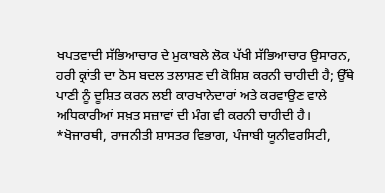ਖਪਤਵਾਦੀ ਸੱਭਿਆਚਾਰ ਦੇ ਮੁਕਾਬਲੇ ਲੋਕ ਪੱਖੀ ਸੱਭਿਆਚਾਰ ਉਸਾਰਨ, ਹਰੀ ਕ੍ਰਾਂਤੀ ਦਾ ਠੋਸ ਬਦਲ ਤਲਾਸ਼ਣ ਦੀ ਕੋਸ਼ਿਸ਼ ਕਰਨੀ ਚਾਹੀਦੀ ਹੈ; ਉੱਥੇ ਪਾਣੀ ਨੂੰ ਦੂਸ਼ਿਤ ਕਰਨ ਲਈ ਕਾਰਖਾਨੇਦਾਰਾਂ ਅਤੇ ਕਰਵਾਉਣ ਵਾਲੇ ਅਧਿਕਾਰੀਆਂ ਸਖ਼ਤ ਸਜ਼ਾਵਾਂ ਦੀ ਮੰਗ ਵੀ ਕਰਨੀ ਚਾਹੀਦੀ ਹੈ।
*ਖੋਜਾਰਥੀ, ਰਾਜਨੀਤੀ ਸ਼ਾਸਤਰ ਵਿਭਾਗ, ਪੰਜਾਬੀ ਯੂਨੀਵਰਸਿਟੀ,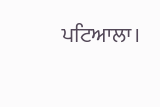ਪਟਿਆਲਾ।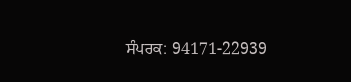ਸੰਪਰਕ: 94171-22939